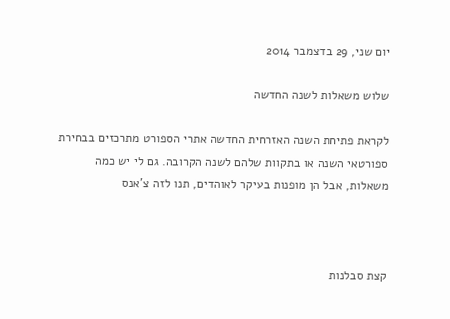יום שני, 29 בדצמבר 2014

שלוש משאלות לשנה החדשה

לקראת פתיחת השנה האזרחית החדשה אתרי הספורט מתרכזים בבחירת ספורטאי השנה או בתקוות שלהם לשנה הקרובה. גם לי יש כמה משאלות, אבל הן מופנות בעיקר לאוהדים, תנו לזה צ'אנס



קצת סבלנות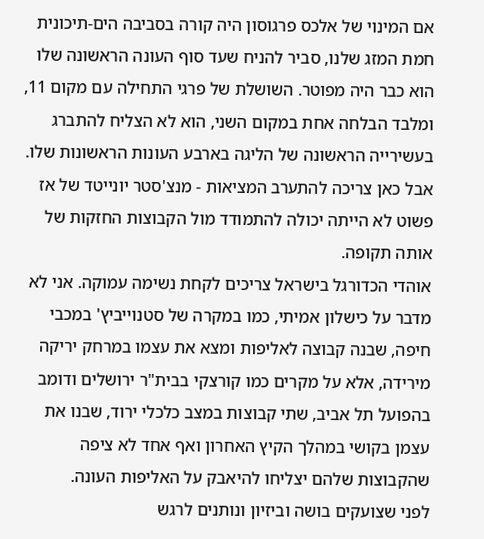אם המינוי של אלכס פרגוסון היה קורה בסביבה הים-תיכונית חמת המזג שלנו, סביר להניח שעד סוף העונה הראשונה שלו הוא כבר היה מפוטר. השושלת של פרגי התחילה עם מקום 11, ומלבד הבלחה אחת במקום השני, הוא לא הצליח להתברג בעשירייה הראשונה של הליגה בארבע העונות הראשונות שלו. אבל כאן צריכה להתערב המציאות - מנצ'סטר יונייטד של אז פשוט לא הייתה יכולה להתמודד מול הקבוצות החזקות של אותה תקופה.
אוהדי הכדורגל בישראל צריכים לקחת נשימה עמוקה. אני לא מדבר על כישלון אמיתי, כמו במקרה של סטנוייביץ' במכבי חיפה, שבנה קבוצה לאליפות ומצא את עצמו במרחק יריקה מירידה, אלא על מקרים כמו קורצקי בבית"ר ירושלים ודומב בהפועל תל אביב, שתי קבוצות במצב כלכלי ירוד, שבנו את עצמן בקושי במהלך הקיץ האחרון ואף אחד לא ציפה שהקבוצות שלהם יצליחו להיאבק על האליפות העונה.
לפני שצועקים בושה וביזיון ונותנים לרגש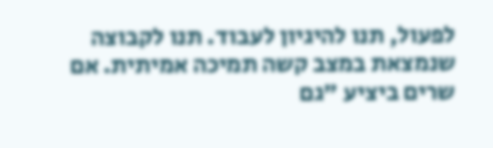לפעול, תנו להיגיון לעבוד. תנו לקבוצה שנמצאת במצב קשה תמיכה אמיתית. אם שרים ביציע "גם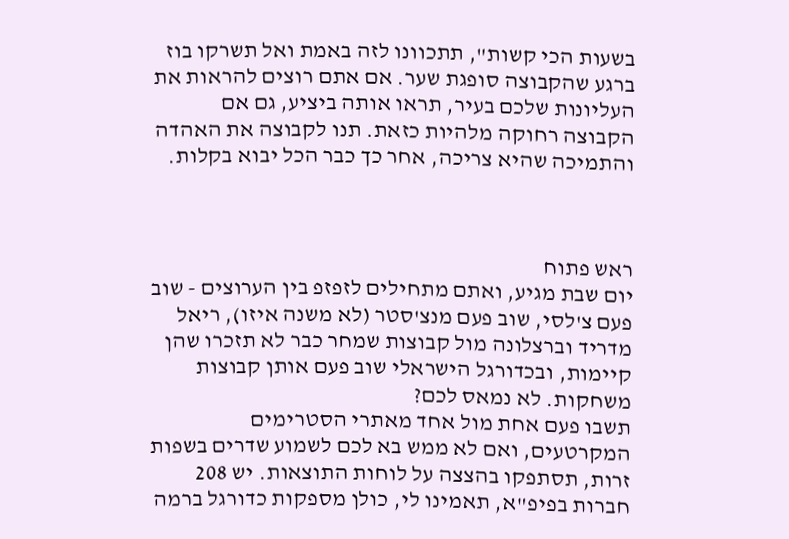בשעות הכי קשות", תתכוונו לזה באמת ואל תשרקו בוז ברגע שהקבוצה סופגת שער. אם אתם רוצים להראות את העליונות שלכם בעיר, תראו אותה ביציע, גם אם הקבוצה רחוקה מלהיות כזאת. תנו לקבוצה את האהדה והתמיכה שהיא צריכה, אחר כך כבר הכל יבוא בקלות.



ראש פתוח
יום שבת מגיע, ואתם מתחילים לזפזפ בין הערוצים - שוב פעם צ'לסי, שוב פעם מנצ'סטר (לא משנה איזו), ריאל מדריד וברצלונה מול קבוצות שמחר כבר לא תזכרו שהן קיימות, ובכדורגל הישראלי שוב פעם אותן קבוצות משחקות. לא נמאס לכם?
תשבו פעם אחת מול אחד מאתרי הסטרימים המקרטעים, ואם לא ממש בא לכם לשמוע שדרים בשפות זרות, תסתפקו בהצצה על לוחות התוצאות. יש 208 חברות בפיפ"א, תאמינו לי, כולן מספקות כדורגל ברמה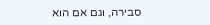סבירה, וגם אם הוא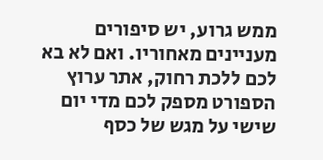ממש גרוע, יש סיפורים מעניינים מאחוריו. ואם לא בא לכם ללכת רחוק, אתר ערוץ הספורט מספק לכם מדי יום שישי על מגש של כסף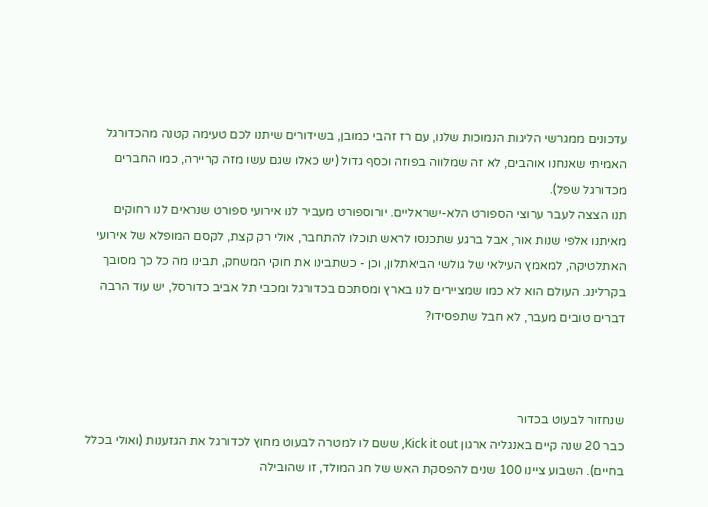עדכונים ממגרשי הליגות הנמוכות שלנו, עם רז זהבי כמובן, בשידורים שיתנו לכם טעימה קטנה מהכדורגל האמיתי שאנחנו אוהבים, לא זה שמלווה בפוזה וכסף גדול (יש כאלו שגם עשו מזה קריירה, כמו החברים מכדורגל שפל).
תנו הצצה לעבר ערוצי הספורט הלא-ישראליים. יורוספורט מעביר לנו אירועי ספורט שנראים לנו רחוקים מאיתנו אלפי שנות אור, אבל ברגע שתכנסו לראש תוכלו להתחבר, אולי רק קצת, לקסם המופלא של אירועי האתלטיקה, למאמץ העילאי של גולשי הביאתלון, וכן - כשתבינו את חוקי המשחק, תבינו מה כל כך מסובך בקרלינג. העולם הוא לא כמו שמציירים לנו בארץ ומסתכם בכדורגל ומכבי תל אביב כדורסל, יש עוד הרבה דברים טובים מעבר, לא חבל שתפסידו?



שנחזור לבעוט בכדור
כבר 20 שנה קיים באנגליה ארגון Kick it out, ששם לו למטרה לבעוט מחוץ לכדורגל את הגזענות (ואולי בכלל בחיים). השבוע ציינו 100 שנים להפסקת האש של חג המולד, זו שהובילה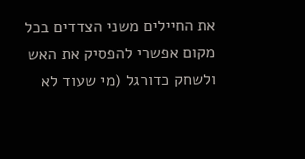את החיילים משני הצדדים בכל מקום אפשרי להפסיק את האש ולשחק כדורגל (מי שעוד לא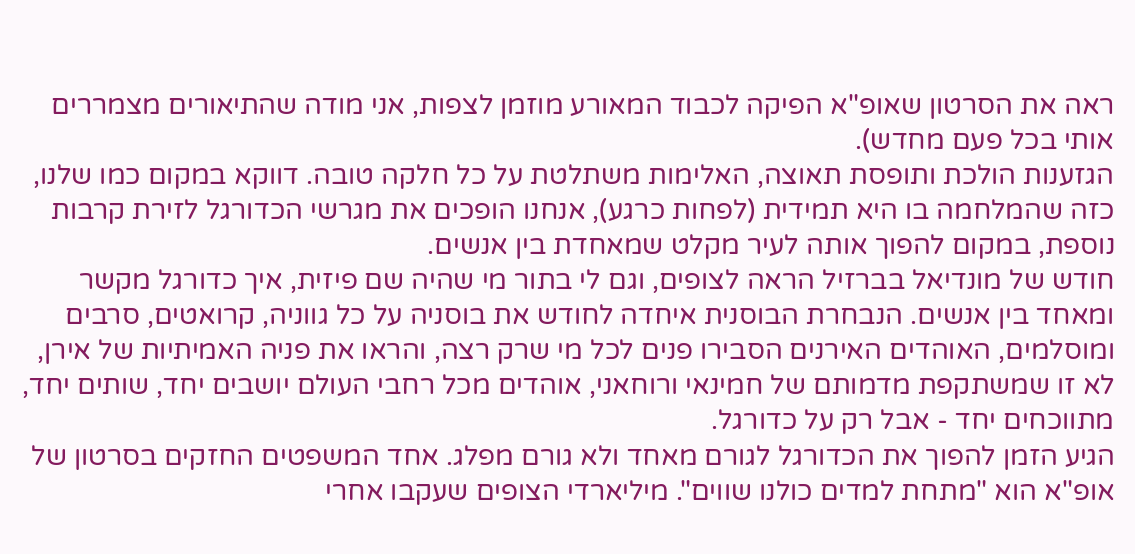ראה את הסרטון שאופ"א הפיקה לכבוד המאורע מוזמן לצפות, אני מודה שהתיאורים מצמררים אותי בכל פעם מחדש).
הגזענות הולכת ותופסת תאוצה, האלימות משתלטת על כל חלקה טובה. דווקא במקום כמו שלנו, כזה שהמלחמה בו היא תמידית (לפחות כרגע), אנחנו הופכים את מגרשי הכדורגל לזירת קרבות נוספת, במקום להפוך אותה לעיר מקלט שמאחדת בין אנשים.
חודש של מונדיאל בברזיל הראה לצופים, וגם לי בתור מי שהיה שם פיזית, איך כדורגל מקשר ומאחד בין אנשים. הנבחרת הבוסנית איחדה לחודש את בוסניה על כל גווניה, קרואטים, סרבים ומוסלמים, האוהדים האירנים הסבירו פנים לכל מי שרק רצה, והראו את פניה האמיתיות של אירן, לא זו שמשתקפת מדמותם של חמינאי ורוחאני, אוהדים מכל רחבי העולם יושבים יחד, שותים יחד, מתווכחים יחד - אבל רק על כדורגל.
הגיע הזמן להפוך את הכדורגל לגורם מאחד ולא גורם מפלג. אחד המשפטים החזקים בסרטון של אופ"א הוא "מתחת למדים כולנו שווים". מיליארדי הצופים שעקבו אחרי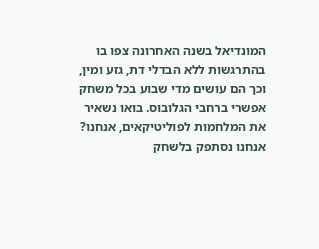המונדיאל בשנה האחרונה צפו בו בהתרגשות ללא הבדלי דת, גזע ומין, וכך הם עושים מדי שבוע בכל משחק אפשרי ברחבי הגלובוס. בואו נשאיר את המלחמות לפוליטיקאים, אנחנו? אנחנו נסתפק בלשחק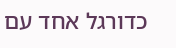כדורגל אחד עם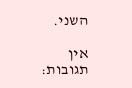השני.

אין תגובות: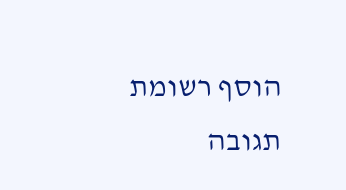הוסף רשומת תגובה